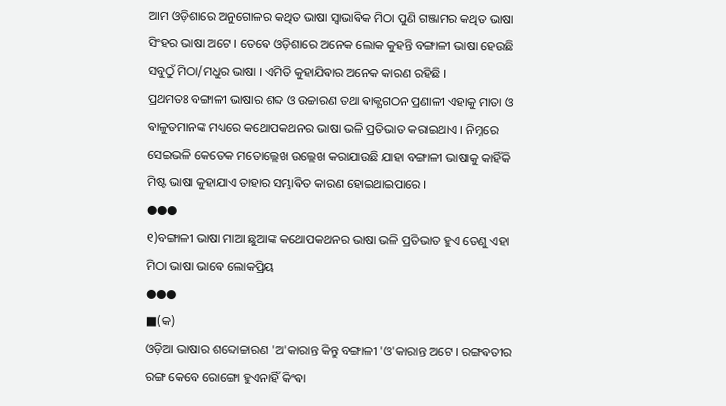ଆମ ଓଡ଼ିଶାରେ ଅନୁଗୋଳର କଥିତ ଭାଷା ସ୍ଵାଭାଵିକ ମିଠା ପୁଣି ଗଞ୍ଜାମର କଥିତ ଭାଷା ସିଂହର ଭାଷା ଅଟେ । ତେଵେ ଓଡ଼ିଶାରେ ଅନେକ ଲୋକ କୁହନ୍ତି ବଙ୍ଗାଳୀ ଭାଷା ହେଉଛି ସବୁଠୁଁ ମିଠା/ମଧୁର ଭାଷା । ଏମିତି କୁହାଯିଵାର ଅନେକ କାରଣ ରହିଛି ।
ପ୍ରଥମତଃ ବଙ୍ଗାଳୀ ଭାଷାର ଶବ୍ଦ ଓ ଉଚ୍ଚାରଣ ତଥା ଵାକ୍ଯଗଠନ ପ୍ରଣାଳୀ ଏହାକୁ ମାତା ଓ ଵାଳୁତମାନଙ୍କ ମଧ୍ୟରେ କଥୋପକଥନର ଭାଷା ଭଳି ପ୍ରତିଭାତ କରାଇଥାଏ । ନିମ୍ନରେ ସେଇଭଳି କେତେକ ମତୋଲ୍ଲେଖ ଉଲ୍ଲେଖ କରାଯାଉଛି ଯାହା ବଙ୍ଗାଳୀ ଭାଷାକୁ କାହିଁକି ମିଷ୍ଟ ଭାଷା କୁହାଯାଏ ତାହାର ସମ୍ଭାଵିତ କାରଣ ହୋଇଥାଇପାରେ ।
●●●
୧)ବଙ୍ଗାଳୀ ଭାଷା ମାଆ ଛୁଆଙ୍କ କଥୋପକଥନର ଭାଷା ଭଳି ପ୍ରତିଭାତ ହୁଏ ତେଣୁ ଏହା ମିଠା ଭାଷା ଭାଵେ ଲୋକପ୍ରିୟ
●●●
■(କ)
ଓଡ଼ିଆ ଭାଷାର ଶବ୍ଦୋଚ୍ଚାରଣ 'ଅ'କାରାନ୍ତ କିନ୍ତୁ ବଙ୍ଗାଳୀ 'ଓ'କାରାନ୍ତ ଅଟେ । ରଙ୍ଗଵତୀର ରଙ୍ଗ କେବେ ରୋଙ୍ଗୋ ହୁଏନାହିଁ କିଂଵା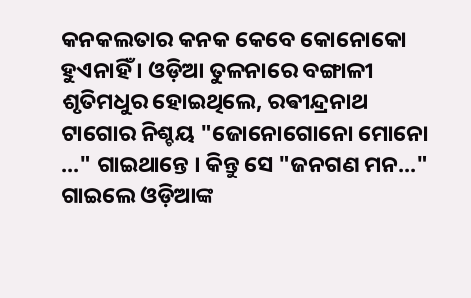କନକଲତାର କନକ କେବେ କୋନୋକୋ ହୁଏନାହିଁ । ଓଡ଼ିଆ ତୁଳନାରେ ବଙ୍ଗାଳୀ ଶୃତିମଧୁର ହୋଇଥିଲେ, ରଵୀନ୍ଦ୍ରନାଥ ଟାଗୋର ନିଶ୍ଚୟ "ଜୋନୋଗୋନୋ ମୋନୋ ..." ଗାଇଥାନ୍ତେ । କିନ୍ତୁ ସେ "ଜନଗଣ ମନ..." ଗାଇଲେ ଓଡ଼ିଆଙ୍କ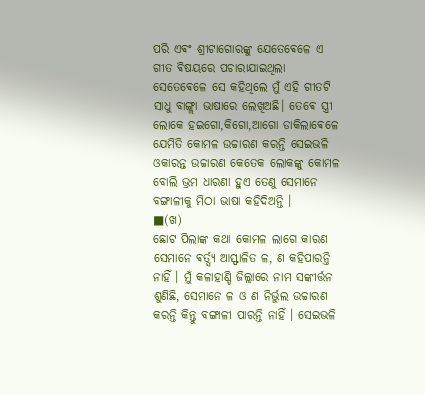ପରି ଏଵଂ ଶ୍ରୀଟାଗୋରଙ୍କୁ ଯେତେଵେଳେ ଏ ଗୀତ ଵିଷୟରେ ପଚାରାଯାଇଥିଲା ସେତେଵେଳେ ସେ କହିଥିଲେ ମୁଁ ଏହି ଗୀତଟି ସାଧୁ ବାଙ୍ଗ୍ଲା ଭାଷାରେ ଲେଖିଅଛି। ତେଵେ ସ୍ତ୍ରୀ ଲୋକେ ହଇଗୋ,କିଗୋ,ଆଗୋ ଡାକିଲାଵେଳେ ଯେମିତି କୋମଳ ଉଚ୍ଚାରଣ କରନ୍ତି ସେଇଭଳି ଓକାରନ୍ତ ଉଚ୍ଚାରଣ କେତେକ ଲୋକଙ୍କୁ କୋମଳ ବୋଲି ଭ୍ରମ ଧାରଣା ହୁଏ ତେଣୁ ସେମାନେ ବଙ୍ଗାଳୀକୁ ମିଠା ଭାଷା କହିଦିଅନ୍ତି ।
■(ଖ)
ଛୋଟ ପିଲାଙ୍କ କଥା କୋମଳ ଲାଗେ କାରଣ ସେମାନେ ଵର୍ତ୍ସ୍ୟ ଆସ୍ଫାଳିତ ଳ, ଣ କହିପାରନ୍ତି ନାହିଁ । ମୁଁ କଳାହାଣ୍ଡି ଜିଲ୍ଲାରେ ନାମ ସଙ୍କୀର୍ତ୍ତନ ଶୁଣିଛି, ସେମାନେ ଳ ଓ ଣ ନିର୍ଭୁଲ ଉଚ୍ଚାରଣ କରନ୍ତି କିନ୍ତୁ ବଙ୍ଗାଳୀ ପାରନ୍ତି ନାହିଁ । ସେଇଭଳି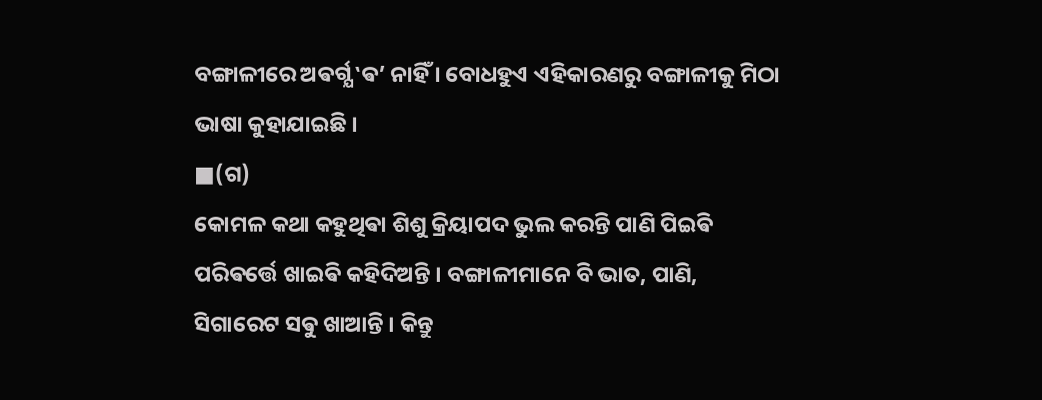ବଙ୍ଗାଳୀରେ ଅଵର୍ଗ୍ଯ ‛ଵ’ ନାହିଁ । ବୋଧହୁଏ ଏହିକାରଣରୁ ବଙ୍ଗାଳୀକୁ ମିଠା ଭାଷା କୁହାଯାଇଛି ।
■(ଗ)
କୋମଳ କଥା କହୁଥିଵା ଶିଶୁ କ୍ରିୟାପଦ ଭୁଲ କରନ୍ତି ପାଣି ପିଇଵି ପରିଵର୍ତ୍ତେ ଖାଇଵି କହିଦିଅନ୍ତି । ବଙ୍ଗାଳୀମାନେ ବି ଭାତ, ପାଣି, ସିଗାରେଟ ସଵୁ ଖାଆନ୍ତି । କିନ୍ତୁ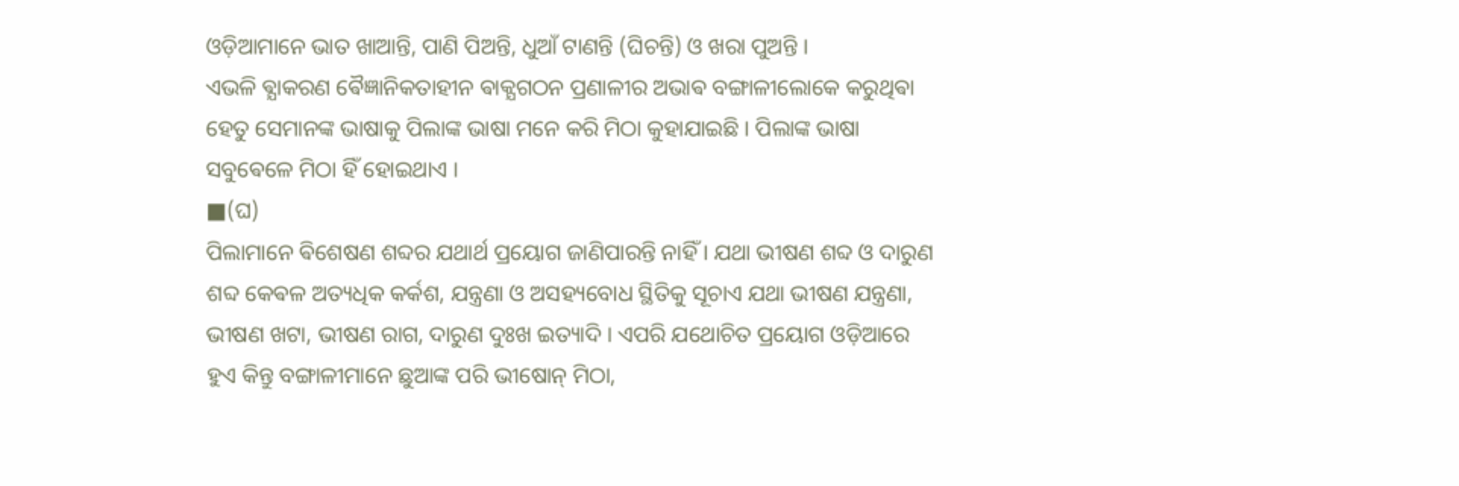ଓଡ଼ିଆମାନେ ଭାତ ଖାଆନ୍ତି, ପାଣି ପିଅନ୍ତି, ଧୁଆଁ ଟାଣନ୍ତି (ଘିଚନ୍ତି) ଓ ଖରା ପୁଅନ୍ତି ।
ଏଭଳି ଵ୍ଯାକରଣ ଵୈଜ୍ଞାନିକତାହୀନ ଵାକ୍ଯଗଠନ ପ୍ରଣାଳୀର ଅଭାଵ ବଙ୍ଗାଳୀଲୋକେ କରୁଥିଵା ହେତୁ ସେମାନଙ୍କ ଭାଷାକୁ ପିଲାଙ୍କ ଭାଷା ମନେ କରି ମିଠା କୁହାଯାଇଛି । ପିଲାଙ୍କ ଭାଷା ସବୁଵେଳେ ମିଠା ହିଁ ହୋଇଥାଏ ।
■(ଘ)
ପିଲାମାନେ ଵିଶେଷଣ ଶବ୍ଦର ଯଥାର୍ଥ ପ୍ରୟୋଗ ଜାଣିପାରନ୍ତି ନାହିଁ । ଯଥା ଭୀଷଣ ଶବ୍ଦ ଓ ଦାରୁଣ ଶବ୍ଦ କେଵଳ ଅତ୍ୟଧିକ କର୍କଶ, ଯନ୍ତ୍ରଣା ଓ ଅସହ୍ୟବୋଧ ସ୍ଥିତିକୁ ସୂଚାଏ ଯଥା ଭୀଷଣ ଯନ୍ତ୍ରଣା, ଭୀଷଣ ଖଟା, ଭୀଷଣ ରାଗ, ଦାରୁଣ ଦୁଃଖ ଇତ୍ୟାଦି । ଏପରି ଯଥୋଚିତ ପ୍ରୟୋଗ ଓଡ଼ିଆରେ ହୁଏ କିନ୍ତୁ ବଙ୍ଗାଳୀମାନେ ଛୁଆଙ୍କ ପରି ଭୀଷୋନ୍ ମିଠା,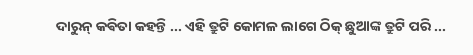ଦାରୁନ୍ କଵିତା କହନ୍ତି ... ଏହି ତ୍ରୁଟି କୋମଳ ଲାଗେ ଠିକ୍ ଛୁଆଙ୍କ ତ୍ରୁଟି ପରି ...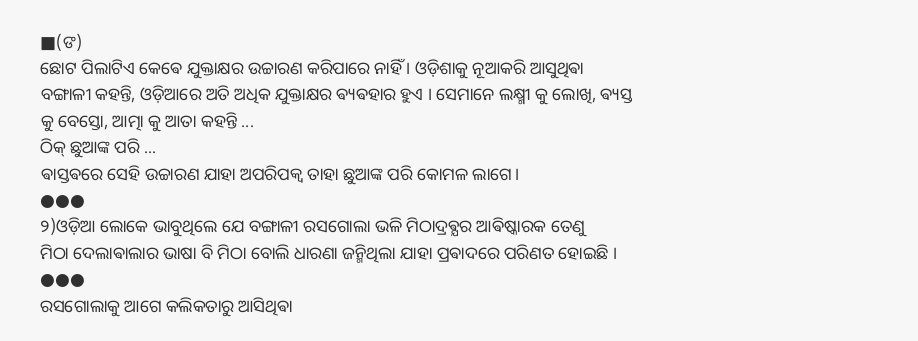■(ଙ)
ଛୋଟ ପିଲାଟିଏ କେଵେ ଯୁକ୍ତାକ୍ଷର ଉଚ୍ଚାରଣ କରିପାରେ ନାହିଁ । ଓଡ଼ିଶାକୁ ନୂଆକରି ଆସୁଥିଵା ବଙ୍ଗାଳୀ କହନ୍ତି, ଓଡ଼ିଆରେ ଅତି ଅଧିକ ଯୁକ୍ତାକ୍ଷର ଵ୍ୟଵହାର ହୁଏ । ସେମାନେ ଲକ୍ଷ୍ମୀ କୁ ଲୋଖି, ଵ୍ୟସ୍ତ କୁ ବେସ୍ତୋ, ଆତ୍ମା କୁ ଆତା କହନ୍ତି ...
ଠିକ୍ ଛୁଆଙ୍କ ପରି ...
ଵାସ୍ତଵରେ ସେହି ଉଚ୍ଚାରଣ ଯାହା ଅପରିପକ୍ବ ତାହା ଛୁଆଙ୍କ ପରି କୋମଳ ଲାଗେ।
●●●
୨)ଓଡ଼ିଆ ଲୋକେ ଭାବୁଥିଲେ ଯେ ବଙ୍ଗାଳୀ ରସଗୋଲା ଭଳି ମିଠାଦ୍ରଵ୍ଯର ଆଵିଷ୍କାରକ ତେଣୁ
ମିଠା ଦେଲାଵାଲାର ଭାଷା ବି ମିଠା ବୋଲି ଧାରଣା ଜନ୍ମିଥିଲା ଯାହା ପ୍ରଵାଦରେ ପରିଣତ ହୋଇଛି ।
●●●
ରସଗୋଲାକୁ ଆଗେ କଲିକତାରୁ ଆସିଥିଵା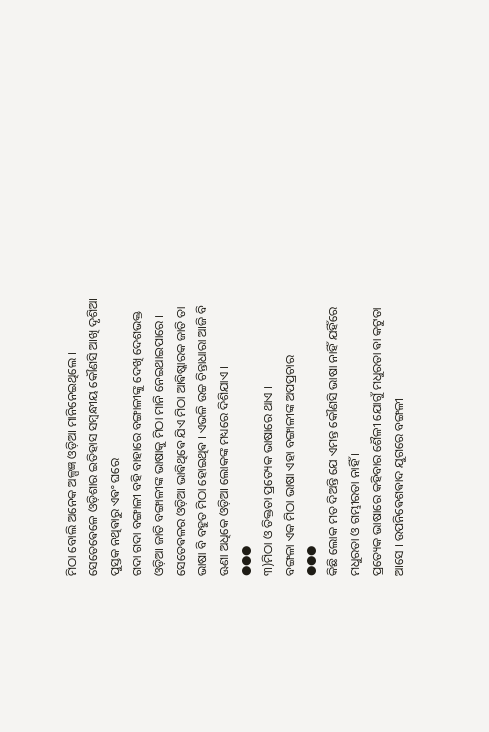ମିଠା ବୋଲି ଅନେକ ଅଳ୍ପଜ୍ଞ ଓଡ଼ିଆ ମାନିନେଇଥିଲେ ।
ସେତେଵେଳେ ଓଡ଼ିଶାର ଇତିହାସ ସମ୍ବନ୍ଧୀୟ କୌଣସି ଆଖି ଦୃଶିଆ ପୁସ୍ତକ ନଥିଵାରୁ ଏଵଂ ଘରେ
ଗଦା ଗଦା ବଙ୍ଗାଳୀ ବହି ବାହାରେ ବଙ୍ଗାଳୀଙ୍କୁ ଦେଖି ଦେଶଭକ୍ତ ଓଡ଼ିଆ ଜାତି ବଙ୍ଗାଳୀଙ୍କ ଭାଷାକୁ ମିଠା ମାନି ନେଇଥାଇପାରେ । ସେତେଵଳର ଓଡ଼ିଆ ଭାଵିଥିଵେ ଯିଏ ମିଠା ଆଵିଷ୍କାରକ ଜାତି ତା ଭାଷା ବି ବହୁତ ମିଠା ହୋଇଥିଵ । ଏଭଳି ଉଚ୍ଚ ଚିନ୍ତାଧାରା ଆଜି ବି ଊଣା ଅଧିକେ ଓଡ଼ିଆ ଲୋକଙ୍କ ମଧ୍ୟରେ ଦିଶିଯାଏ ।
●●●
୩)ମିଠା ଓ ତିକ୍ତତା ପ୍ରତ୍ୟେକ ଭାଷାରେ ଥାଏ ।
ବଙ୍ଗଳା ଏକ ମିଠା ଭାଷା ଏହା ବଙ୍ଗାଳୀଙ୍କ ଅପପ୍ରଚାର
●●●
କିଛି ଲୋକ ମତ ଦିଅନ୍ତି ଯେ ଏମନ୍ତ କୌଣସି ଭାଷା ନାହିଁ ଯହିଁରେ ମଧୁରତା ଓ ଗମ୍ଭୀରତା ନାହିଁ ।
ପ୍ରତ୍ୟେକ ଭାଷାରେ କହିବାର ଶୈଳୀ ଯୋଗୁଁ ମଧୁରତା ଵା କଟୁତା ଆସେ । ଉପନିଵେଶଵାଦ ଯୁଗରେ ବଙ୍ଗଳୀ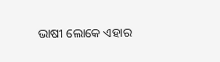ଭାଷୀ ଲୋକେ ଏହାର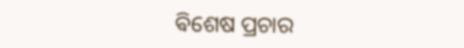ଵିଶେଷ ପ୍ରଚାର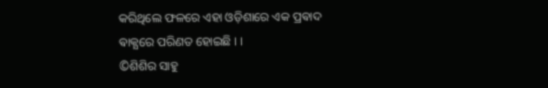କରିଥିଲେ ଫଳରେ ଏହା ଓଡ଼ିଶାରେ ଏକ ପ୍ରଵାଦ ଵାକ୍ଯରେ ପରିଣତ ହୋଇଛି । ।
©ଶିଶିର ସାହୁ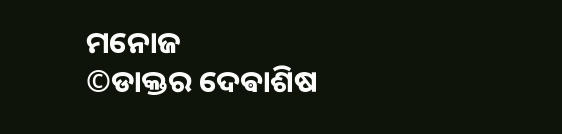ମନୋଜ
©ଡାକ୍ତର ଦେଵାଶିଷ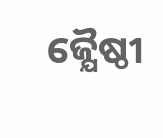ଜ୍ଯୈଷ୍ଠୀ